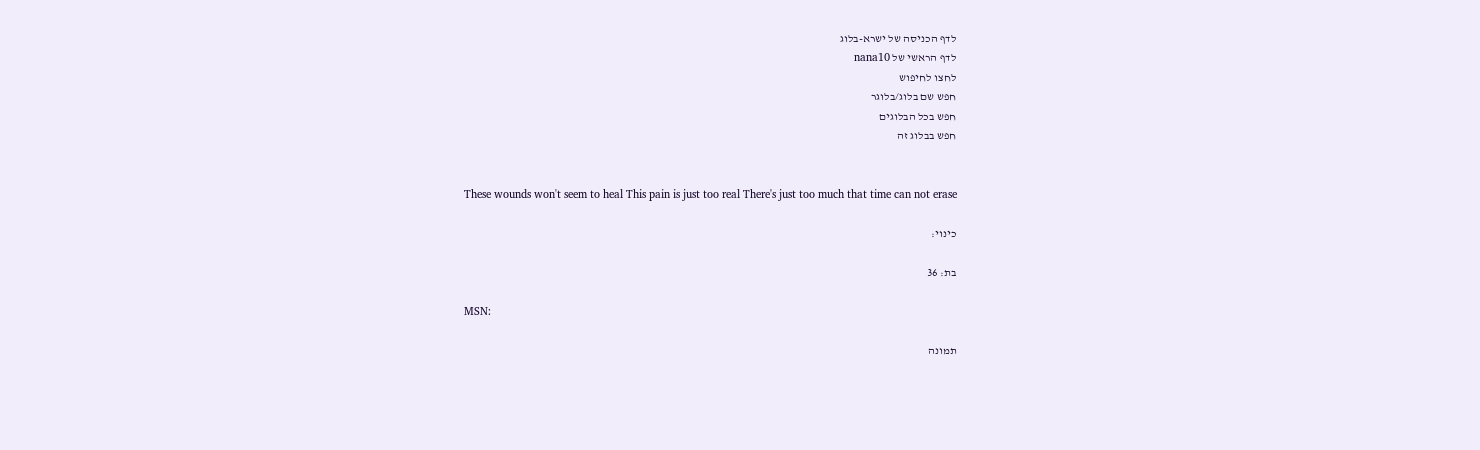לדף הכניסה של ישרא-בלוג
לדף הראשי של nana10
לחצו לחיפוש
חפש שם בלוג/בלוגר
חפש בכל הבלוגים
חפש בבלוג זה


These wounds won't seem to heal This pain is just too real There's just too much that time can not erase

כינוי:

בת: 36

MSN:

תמונה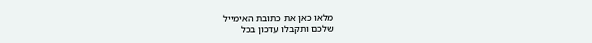מלאו כאן את כתובת האימייל
שלכם ותקבלו עדכון בכל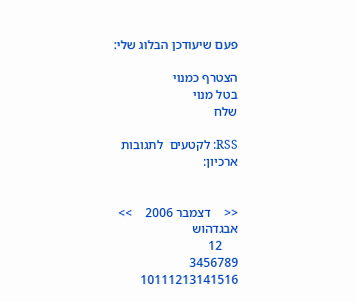פעם שיעודכן הבלוג שלי:

הצטרף כמנוי
בטל מנוי
שלח

RSS: לקטעים  לתגובות
ארכיון:


<<    דצמבר 2006    >>
אבגדהוש
     12
3456789
10111213141516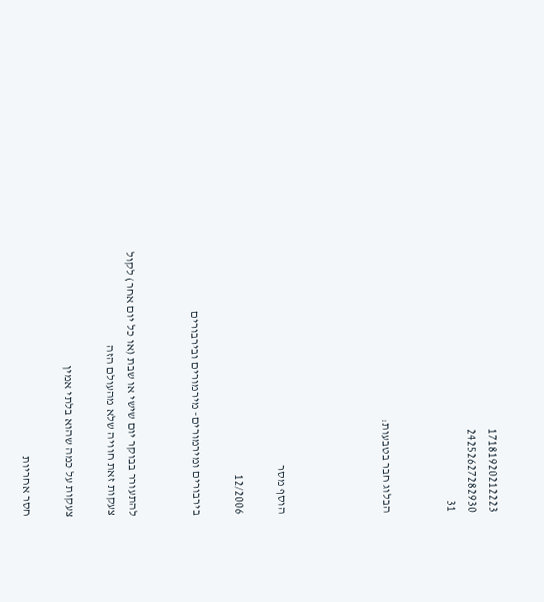17181920212223
24252627282930
31


הבלוג חבר בטבעות:




הוסף מסר

12/2006

בירבורים ומירמורים- מירמורים ובירבורים


להתעורר בבוקר יום שישי או שבת (או כל יום אחר) לקול צעקות זאת חוויה שלא מהעולם הזה

צעקות על כמה שהוא בלתי אמין

חסר אחריות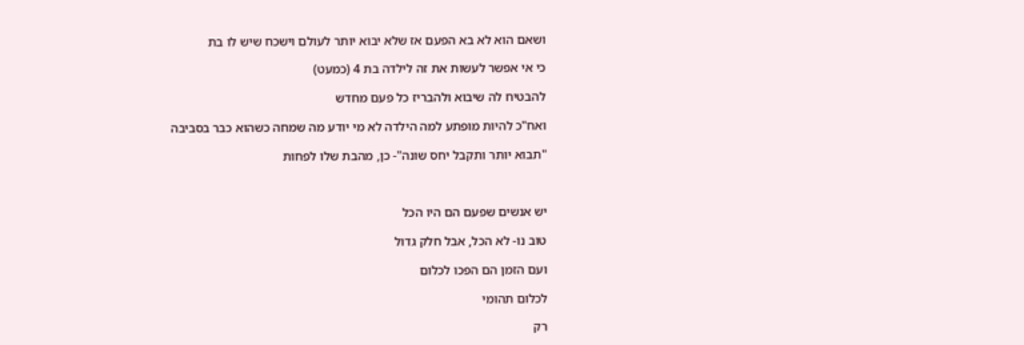ושאם הוא לא בא הפעם אז שלא יבוא יותר לעולם וישכח שיש לו בת

כי אי אפשר לעשות את זה לילדה בת 4 (כמעט)

להבטיח לה שיבוא ולהבריז כל פעם מחדש

ואח"כ להיות מופתע למה הילדה לא מי יודע מה שמחה כשהוא כבר בסביבה

"תבוא יותר ותקבל יחס שונה"- כן, מהבת שלו לפחות



יש אנשים שפעם הם היו הכל

טוב נו- לא הכל, אבל חלק גדול

ועם הזמן הם הפכו לכלום

לכלום תהומי

רק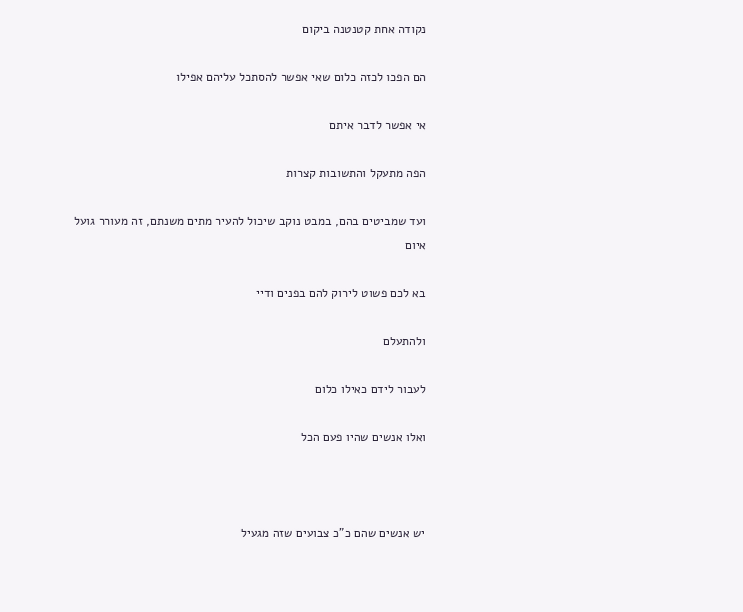נקודה אחת קטנטנה ביקום

הם הפכו לכזה כלום שאי אפשר להסתכל עליהם אפילו

אי אפשר לדבר איתם

הפה מתעקל והתשובות קצרות

ועד שמביטים בהם, במבט נוקב שיכול להעיר מתים משנתם, זה מעורר גועל איום

בא לכם פשוט לירוק להם בפנים ודיי

ולהתעלם

לעבור לידם כאילו כלום

ואלו אנשים שהיו פעם הכל



יש אנשים שהם כ"כ צבועים שזה מגעיל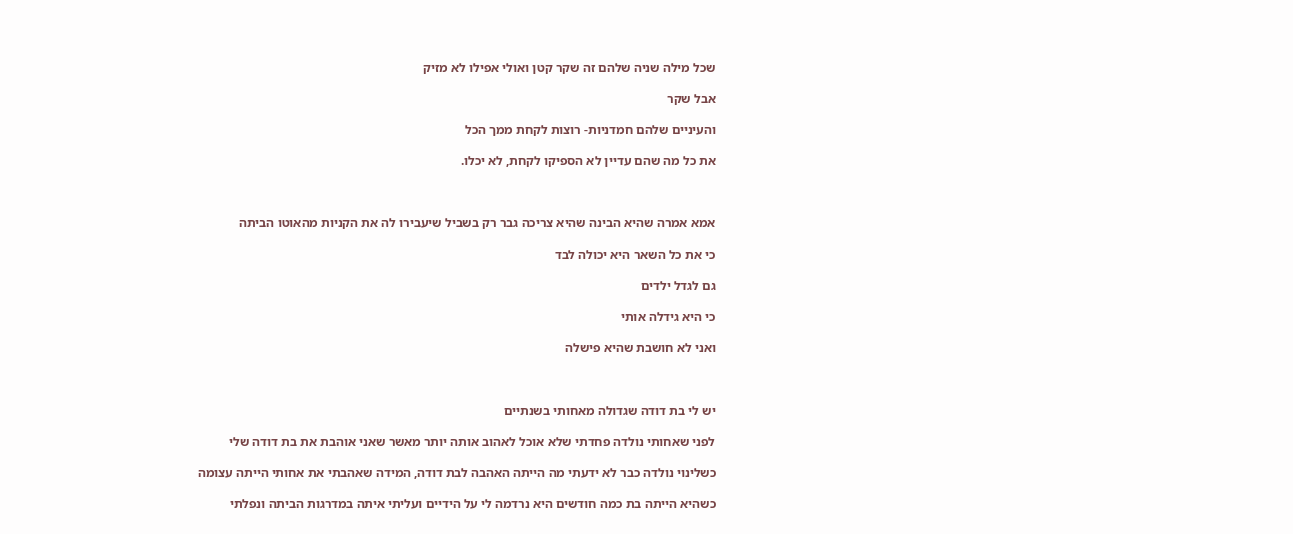שכל מילה שניה שלהם זה שקר קטן ואולי אפילו לא מזיק

אבל שקר

והעיניים שלהם חמדניות- רוצות לקחת ממך הכל

את כל מה שהם עדיין לא הספיקו לקחת, לא יכלו.



אמא אמרה שהיא הבינה שהיא צריכה גבר רק בשביל שיעבירו לה את הקניות מהאוטו הביתה

כי את כל השאר היא יכולה לבד

גם לגדל ילדים

כי היא גידלה אותי

ואני לא חושבת שהיא פישלה



יש לי בת דודה שגדולה מאחותי בשנתיים

לפני שאחותי נולדה פחדתי שלא אוכל לאהוב אותה יותר מאשר שאני אוהבת את בת דודה שלי

כשלינוי נולדה כבר לא ידעתי מה הייתה האהבה לבת דודה, המידה שאהבתי את אחותי הייתה עצומה

כשהיא הייתה בת כמה חודשים היא נרדמה לי על הידיים ועליתי איתה במדרגות הביתה ונפלתי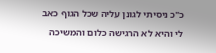כ"כ ניסיתי לגונן עליה שכל הגוף כאב לי והיא לא הרגישה כלום והמשיכה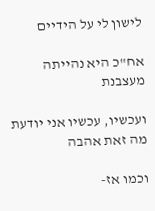לישון לי על הידיים

אח"כ היא נהייתה מעצבנת

ועכשיו, עכשיו אני יודעת מה זאת אהבה

וכמו אז-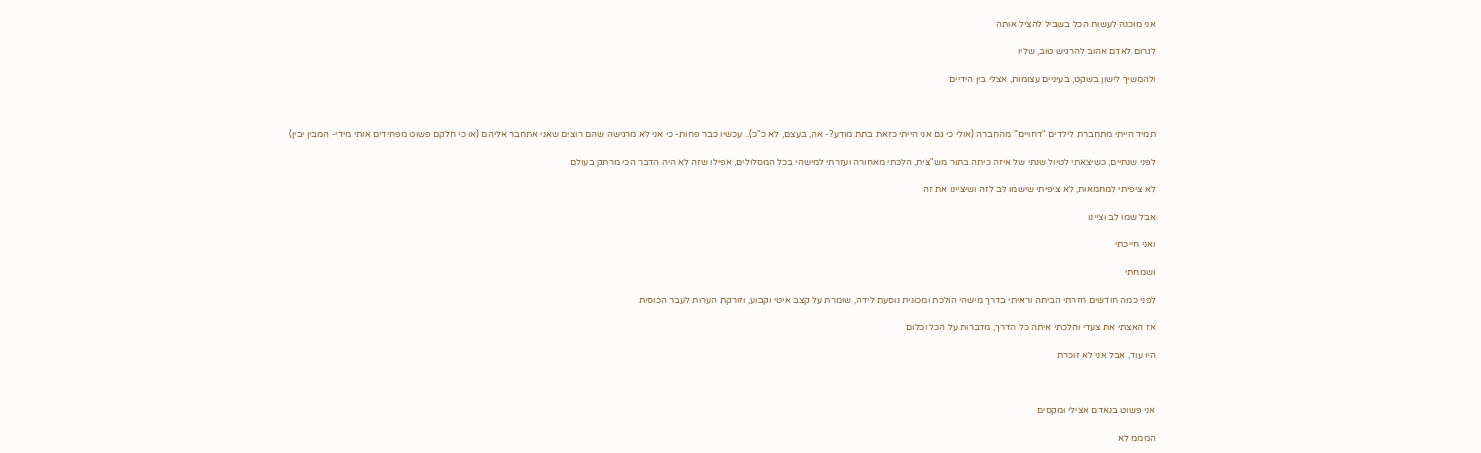אני מוכנה לעשות הכל בשביל להציל אותה

לגרום לאדם אהוב להרגיש טוב, שליו

ולהמשיך לישון בשקט, בעיניים עצומות, אצלי בין הידיים



תמיד הייתי מתחברת לילדים "דחויים" מהחברה (אולי כי גם אני הייתי כזאת בתת מודע?- אה, בעצם, לא כ"כ).. עכשיו כבר פחות- כי אני לא מרגישה שהם רוצים שאני אתחבר אליהם (או כי חלקם פשוט מפחידים אותי מידי- המבין יבין)

לפני שנתיים, כשיצאתי לטיול שנתי של איזה כיתה בתור מש"צית, הלכתי מאחורה ועזרתי למישהי בכל המסלולים, אפילו שזה לא היה הדבר הכי מרתק בעולם

לא ציפיתי למחמאות, לא ציפיתי שישמו לב לזה ושיציינו את זה

אבל שמו לב וציינו

ואני חייכתי

ושמחתי

לפני כמה חודשים חזרתי הביתה וראיתי בדרך מישהי הולכת ומכונית נוסעת לידה, שומרת על קצב איטי וקבוע, וזורקת הערות לעבר הכוסית

אז האצתי את צעדי והלכתי איתה כל הדרך, מדברות על הכל וכלום

היו עוד, אבל אני לא זוכרת



אני פשוט בנאדם אצילי ומקסים

המממ לא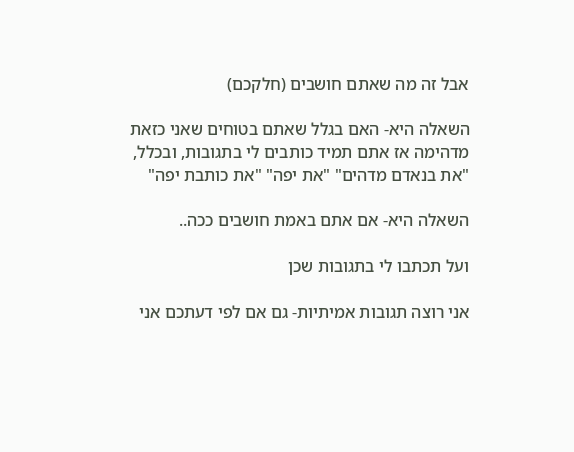אבל זה מה שאתם חושבים (חלקכם)

השאלה היא- האם בגלל שאתם בטוחים שאני כזאת מדהימה אז אתם תמיד כותבים לי בתגובות, ובכלל, "את בנאדם מדהים" "את יפה" "את כותבת יפה"

השאלה היא- אם אתם באמת חושבים ככה..

ועל תכתבו לי בתגובות שכן

אני רוצה תגובות אמיתיות- גם אם לפי דעתכם אני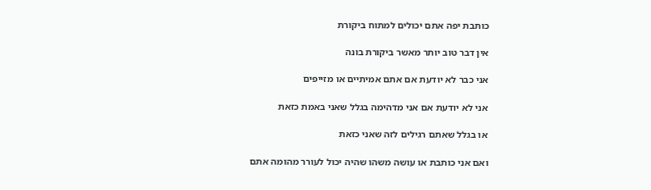כותבת יפה אתם יכולים למתוח ביקורת

אין דבר טוב יותר מאשר ביקורת בונה

אני כבר לא יודעת אם אתם אמיתיים או מזייפים

אני לא יודעת אם אני מדהימה בגלל שאני באמת כזאת

או בגלל שאתם רגילים לזה שאני כזאת

ואם אני כותבת או עושה משהו שהיה יכול לעורר מהומה אתם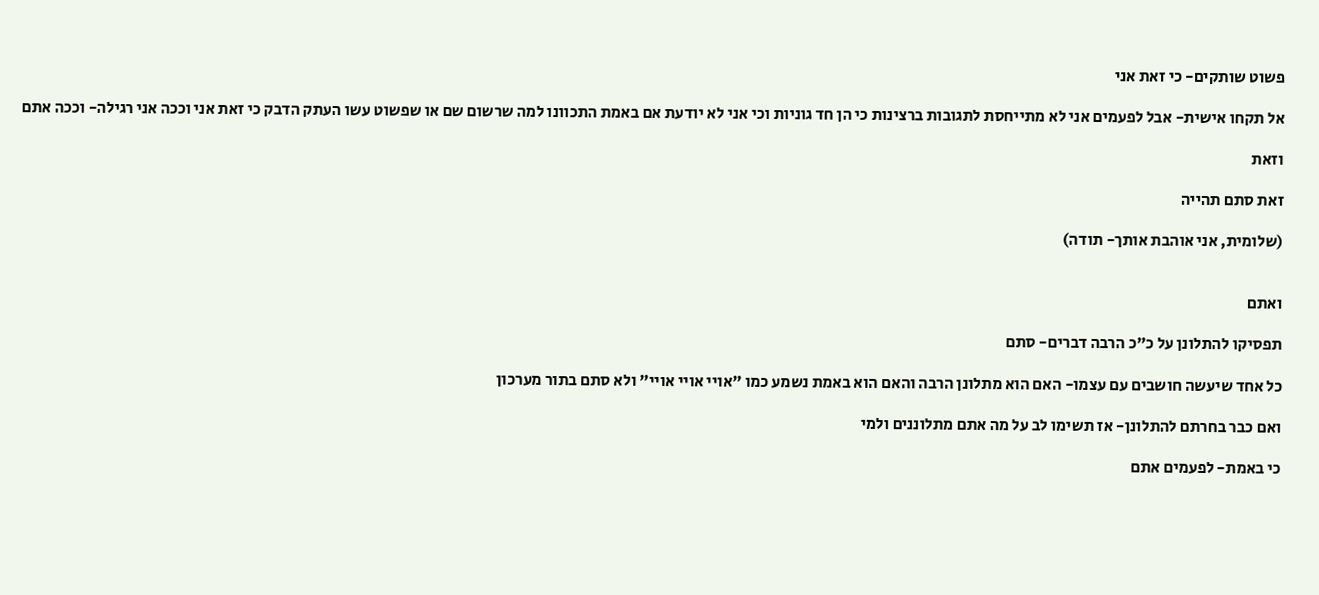פשוט שותקים- כי זאת אני

אל תקחו אישית- אבל לפעמים אני לא מתייחסת לתגובות ברצינות כי הן חד גוניות וכי אני לא יודעת אם באמת התכוונו למה שרשום שם או שפשוט עשו העתק הדבק כי זאת אני וככה אני רגילה- וככה אתם

וזאת

זאת סתם תהייה

(שלומית, אני אוהבת אותך- תודה)


ואתם

תפסיקו להתלונן על כ"כ הרבה דברים- סתם

כל אחד שיעשה חושבים עם עצמו- האם הוא מתלונן הרבה והאם הוא באמת נשמע כמו "אויי אויי אויי" ולא סתם בתור מערכון

ואם כבר בחרתם להתלונן- אז תשימו לב על מה אתם מתלוננים ולמי

כי באמת- לפעמים אתם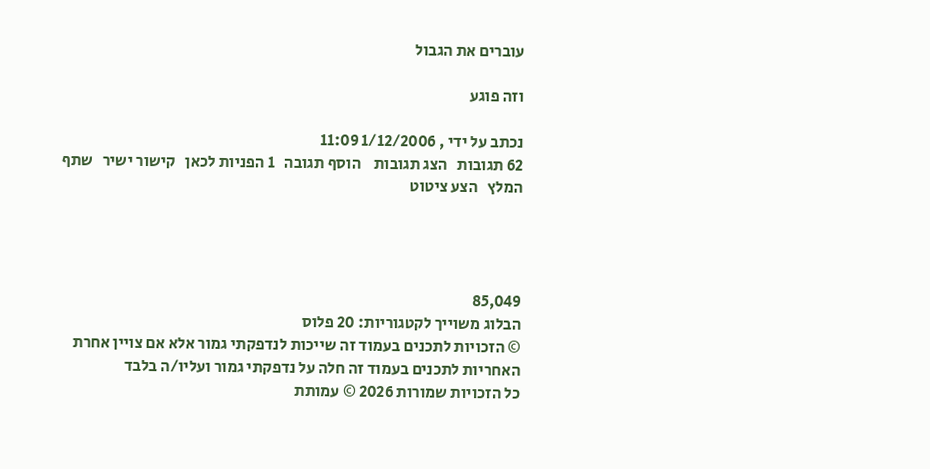עוברים את הגבול

וזה פוגע

נכתב על ידי , 1/12/2006 11:09
62 תגובות   הצג תגובות    הוסף תגובה   1 הפניות לכאן   קישור ישיר   שתף   המלץ   הצע ציטוט




85,049
הבלוג משוייך לקטגוריות: 20 פלוס
© הזכויות לתכנים בעמוד זה שייכות לנדפקתי גמור אלא אם צויין אחרת
האחריות לתכנים בעמוד זה חלה על נדפקתי גמור ועליו/ה בלבד
כל הזכויות שמורות 2026 © עמותת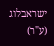ישראבלוג (ע"ר)